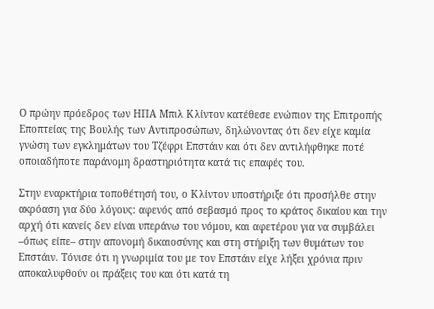Ο πρώην πρόεδρος των ΗΠΑ Μπιλ Κλίντον κατέθεσε ενώπιον της Επιτροπής Εποπτείας της Βουλής των Αντιπροσώπων, δηλώνοντας ότι δεν είχε καμία γνώση των εγκλημάτων του Τζέφρι Επστάιν και ότι δεν αντιλήφθηκε ποτέ οποιαδήποτε παράνομη δραστηριότητα κατά τις επαφές του.

Στην εναρκτήρια τοποθέτησή του, ο Κλίντον υποστήριξε ότι προσήλθε στην ακρόαση για δύο λόγους: αφενός από σεβασμό προς το κράτος δικαίου και την αρχή ότι κανείς δεν είναι υπεράνω του νόμου, και αφετέρου για να συμβάλει –όπως είπε– στην απονομή δικαιοσύνης και στη στήριξη των θυμάτων του Επστάιν. Τόνισε ότι η γνωριμία του με τον Επστάιν είχε λήξει χρόνια πριν αποκαλυφθούν οι πράξεις του και ότι κατά τη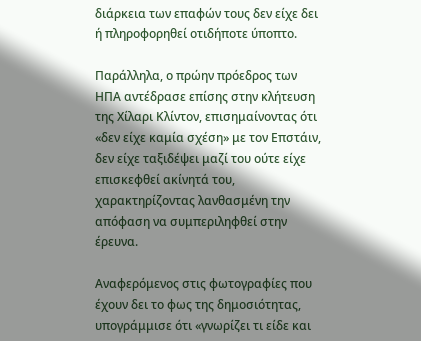διάρκεια των επαφών τους δεν είχε δει ή πληροφορηθεί οτιδήποτε ύποπτο.

Παράλληλα, ο πρώην πρόεδρος των ΗΠΑ αντέδρασε επίσης στην κλήτευση της Χίλαρι Κλίντον, επισημαίνοντας ότι «δεν είχε καμία σχέση» με τον Επστάιν, δεν είχε ταξιδέψει μαζί του ούτε είχε επισκεφθεί ακίνητά του, χαρακτηρίζοντας λανθασμένη την απόφαση να συμπεριληφθεί στην έρευνα.

Αναφερόμενος στις φωτογραφίες που έχουν δει το φως της δημοσιότητας, υπογράμμισε ότι «γνωρίζει τι είδε και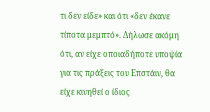τι δεν είδε» και ότι «δεν έκανε τίποτα μεμπτό». Δήλωσε ακόμη ότι, αν είχε οποιαδήποτε υποψία για τις πράξεις του Επστάιν, θα είχε κινηθεί ο ίδιος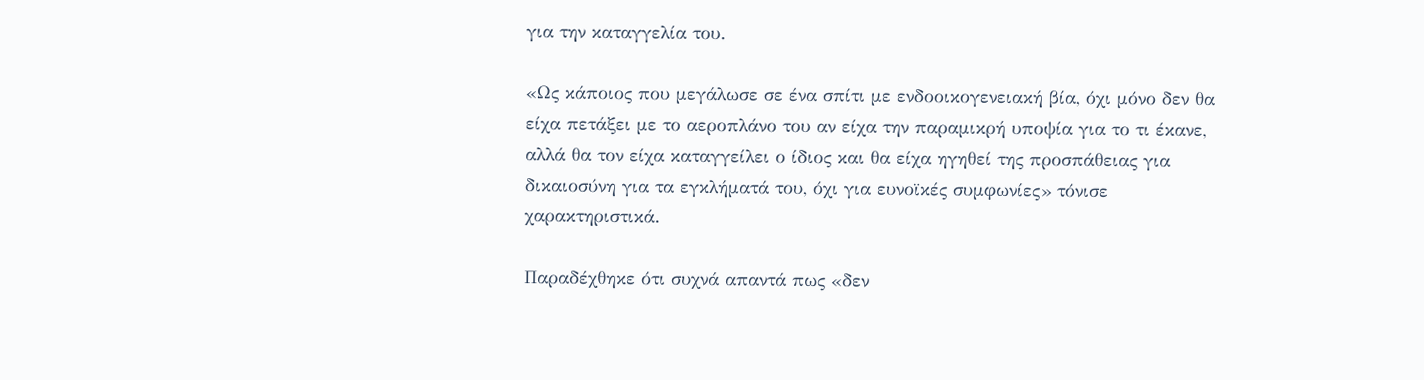για την καταγγελία του.

«Ως κάποιος που μεγάλωσε σε ένα σπίτι με ενδοοικογενειακή βία, όχι μόνο δεν θα είχα πετάξει με το αεροπλάνο του αν είχα την παραμικρή υποψία για το τι έκανε, αλλά θα τον είχα καταγγείλει ο ίδιος και θα είχα ηγηθεί της προσπάθειας για δικαιοσύνη για τα εγκλήματά του, όχι για ευνοϊκές συμφωνίες» τόνισε χαρακτηριστικά.

Παραδέχθηκε ότι συχνά απαντά πως «δεν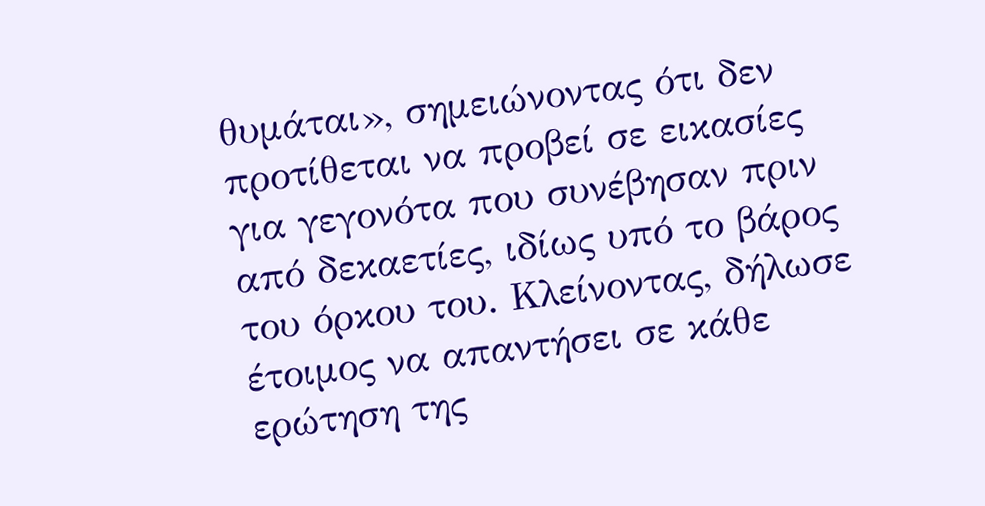θυμάται», σημειώνοντας ότι δεν προτίθεται να προβεί σε εικασίες για γεγονότα που συνέβησαν πριν από δεκαετίες, ιδίως υπό το βάρος του όρκου του. Κλείνοντας, δήλωσε έτοιμος να απαντήσει σε κάθε ερώτηση της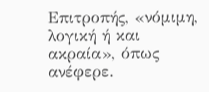Επιτροπής, «νόμιμη, λογική ή και ακραία», όπως ανέφερε.